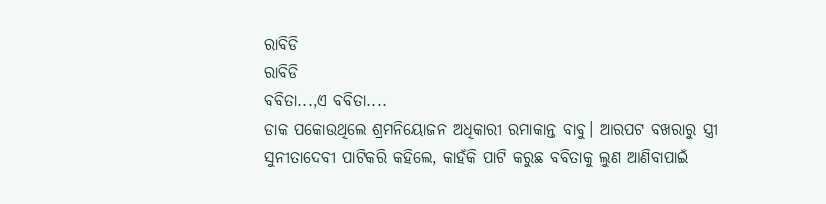ରାବିଡି
ରାବିଡି
ବବିତା...,ଏ ବବିତା....
ଡାକ ପକୋଉଥିଲେ ଶ୍ରମନିୟୋଜନ ଅଧିକାରୀ ରମାକାନ୍ତ ବାବୁ। ଆରପଟ ବଖରାରୁ ସ୍ତ୍ରୀ ସୁନୀତାଦେବୀ ପାଟିକରି କହିଲେ, କାହଁକି ପାଟି କରୁଛ ବବିତାକୁ ଲୁଣ ଆଣିବାପାଇଁ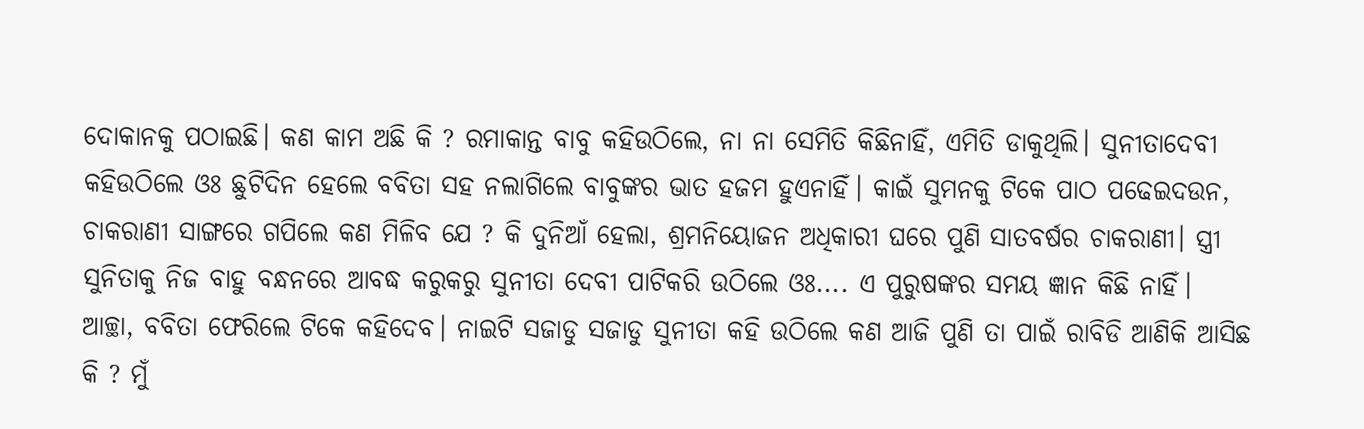ଦୋକାନକୁ ପଠାଇଛି। କଣ କାମ ଅଛି କି ? ରମାକାନ୍ତ ବାବୁ କହିଉଠିଲେ, ନା ନା ସେମିତି କିଛିନାହିଁ, ଏମିତି ଡାକୁଥିଲି। ସୁନୀତାଦେବୀ କହିଉଠିଲେ ଓଃ ଛୁଟିଦିନ ହେଲେ ବବିତା ସହ ନଲାଗିଲେ ବାବୁଙ୍କର ଭାତ ହଜମ ହୁଏନାହିଁ। କାଇଁ ସୁମନକୁ ଟିକେ ପାଠ ପଢେଇଦଉନ, ଚାକରାଣୀ ସାଙ୍ଗରେ ଗପିଲେ କଣ ମିଳିବ ଯେ ? କି ଦୁନିଆଁ ହେଲା, ଶ୍ରମନିୟୋଜନ ଅଧିକାରୀ ଘରେ ପୁଣି ସାତବର୍ଷର ଚାକରାଣୀ। ସ୍ତ୍ରୀ ସୁନିତାକୁ ନିଜ ବାହୁ ବନ୍ଧନରେ ଆବଦ୍ଧ କରୁକରୁ ସୁନୀତା ଦେବୀ ପାଟିକରି ଉଠିଲେ ଓଃ.... ଏ ପୁରୁଷଙ୍କର ସମୟ ଜ୍ଞାନ କିଛି ନାହିଁ।
ଆଚ୍ଛା, ବବିତା ଫେରିଲେ ଟିକେ କହିଦେବ। ନାଇଟି ସଜାଡୁ ସଜାଡୁ ସୁନୀତା କହି ଉଠିଲେ କଣ ଆଜି ପୁଣି ତା ପାଇଁ ରାବିଡି ଆଣିକି ଆସିଛ କି ? ମୁଁ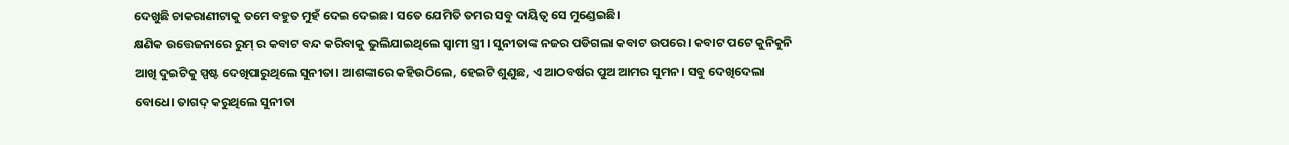ଦେଖୁଛି ଚାକରାଣୀଟାକୁ ତମେ ବହୁତ ମୁହଁ ଦେଇ ଦେଇଛ। ସତେ ଯେମିତି ତମର ସବୁ ଦାୟିତ୍ବ ସେ ମୁଣ୍ଡେଇଛି।
କ୍ଷଣିକ ଉତ୍ତେଜନାରେ ରୁମ୍ ର କବାଟ ବନ୍ଦ କରିବାକୁ ଭୁଲିଯାଇଥିଲେ ସ୍ୱାମୀ ସ୍ତ୍ରୀ । ସୁନୀତାଙ୍କ ନଜର ପଡିଗଲା କବାଟ ଉପରେ। କବାଟ ପଟେ କୁନିକୁନି ଆଖି ଦୁଇଟିକୁ ସ୍ପଷ୍ଟ ଦେଖିପାରୁଥିଲେ ସୁନୀତା। ଆଶଙ୍କାରେ କହିଉଠିଲେ, ହେଇଟି ଶୁଣୁଛ, ଏ ଆଠବର୍ଷର ପୁଅ ଆମର ସୁମନ। ସବୁ ଦେଖିଦେଲା ବୋଧେ। ତାଗଦ୍ କରୁଥିଲେ ସୁନୀତା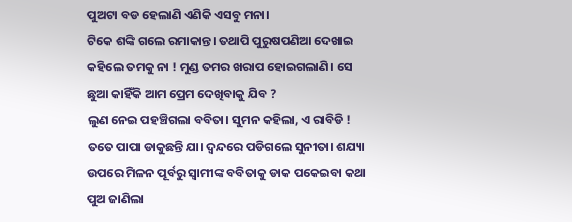ପୁଅଟା ବଡ ହେଲାଣି ଏଣିକି ଏସବୁ ମନା।
ଟିକେ ଶଙ୍କି ଗଲେ ରମାକାନ୍ତ। ତଥାପି ପୁରୁଷପଣିଆ ଦେଖାଇ କହିଲେ ତମକୁ ନା ! ମୁଣ୍ଡ ତମର ଖରାପ ହୋଇଗଲାଣି। ସେ ଛୁଆ କାହିଁକି ଆମ ପ୍ରେମ ଦେଖିବାକୁ ଯିବ ?
ଲୁଣ ନେଇ ପହଞ୍ଚିଗଲା ବବିତା। ସୁମନ କହିଲା, ଏ ରାବିଡି ! ତତେ ପାପା ଡାକୁଛନ୍ତି ଯା। ଦ୍ୱନ୍ଦରେ ପଡିଗଲେ ସୁନୀତା। ଶଯ୍ୟା ଉପରେ ମିଳନ ପୂର୍ବରୁ ସ୍ୱାମୀଙ୍କ ବବିତାକୁ ଡାକ ପକେଇବା କଥା ପୁଅ ଜାଣିଲା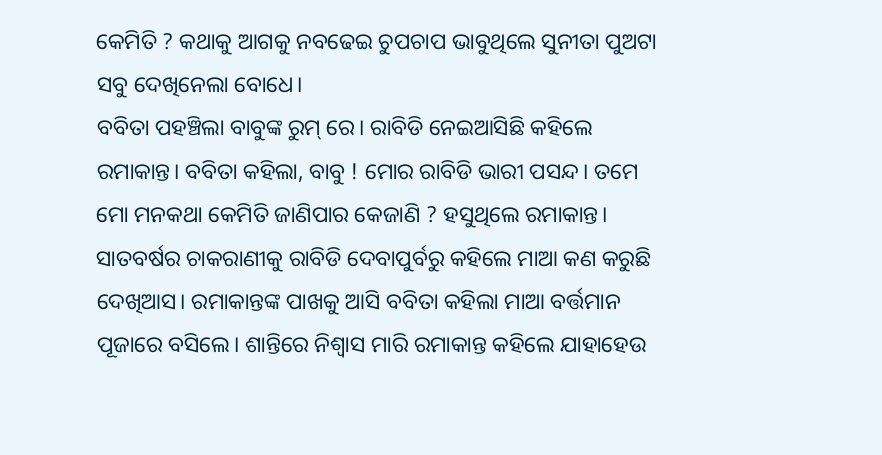କେମିତି ? କଥାକୁ ଆଗକୁ ନବଢେଇ ଚୁପଚାପ ଭାବୁଥିଲେ ସୁନୀତା ପୁଅଟା ସବୁ ଦେଖିନେଲା ବୋଧେ।
ବବିତା ପହଞ୍ଚିଲା ବାବୁଙ୍କ ରୁମ୍ ରେ। ରାବିଡି ନେଇଆସିଛି କହିଲେ ରମାକାନ୍ତ। ବବିତା କହିଲା, ବାବୁ ! ମୋର ରାବିଡି ଭାରୀ ପସନ୍ଦ। ତମେ ମୋ ମନକଥା କେମିତି ଜାଣିପାର କେଜାଣି ? ହସୁଥିଲେ ରମାକାନ୍ତ। ସାତବର୍ଷର ଚାକରାଣୀକୁ ରାବିଡି ଦେବାପୁର୍ବରୁ କହିଲେ ମାଆ କଣ କରୁଛି ଦେଖିଆସ। ରମାକାନ୍ତଙ୍କ ପାଖକୁ ଆସି ବବିତା କହିଲା ମାଆ ବର୍ତ୍ତମାନ ପୂଜାରେ ବସିଲେ। ଶାନ୍ତିରେ ନିଶ୍ବାସ ମାରି ରମାକାନ୍ତ କହିଲେ ଯାହାହେଉ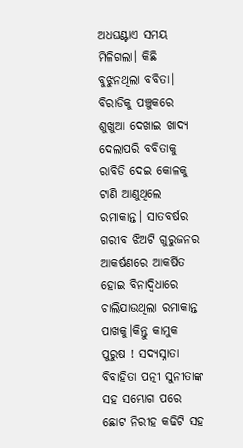ଅଧଘଣ୍ଟାଏ ସମୟ ମିଳିଗଲା। କିଛି ବୁଝୁନଥିଲା ବବିତା।
ବିରାଡିକୁ ପଞ୍ଚୁକରେ ଶୁଖୁଆ ଦେଖାଇ ଖାଦ୍ୟ ଦେଲାପରି ବବିତାକୁ ରାବିଡି ଦେଇ କୋଳକୁ ଟାଣି ଆଣୁଥିଲେ ରମାକାନ୍ତ। ସାତବର୍ଷର ଗରୀବ ଝିଅଟି ଗୁରୁଜନର ଆକର୍ଷଣରେ ଆକର୍ଷିତ ହୋଇ ବିନାଦ୍ୱିଧାରେ ଚାଲିଯାଉଥିଲା ରମାକାନ୍ତ ପାଖକୁ।କିନ୍ତୁ କାମୁକ ପୁରୁଷ ! ସଦ୍ୟସ୍ନାତା ବିବାହିତା ପତ୍ନୀ ସୁନୀତାଙ୍କ ସହ ସମ୍ଭୋଗ ପରେ ଛୋଟ ନିରୀହ କଢିଟି ସହ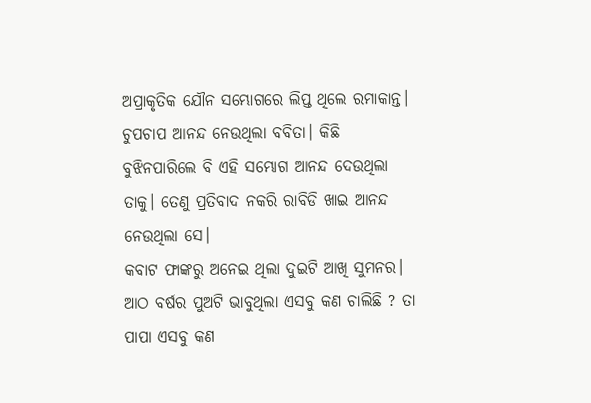ଅପ୍ରାକୃତିକ ଯୌନ ସମ୍ଭୋଗରେ ଲିପ୍ତ ଥିଲେ ରମାକାନ୍ତ। ଚୁପଚାପ ଆନନ୍ଦ ନେଉଥିଲା ବବିତା। କିଛି ବୁଝିନପାରିଲେ ବି ଏହି ସମ୍ଭୋଗ ଆନନ୍ଦ ଦେଉଥିଲା ତାକୁ। ତେଣୁ ପ୍ରତିବାଦ ନକରି ରାବିଡି ଖାଇ ଆନନ୍ଦ ନେଉଥିଲା ସେ।
କବାଟ ଫାଙ୍କରୁ ଅନେଇ ଥିଲା ଦୁଇଟି ଆଖି ସୁମନର। ଆଠ ବର୍ଷର ପୁଅଟି ଭାବୁଥିଲା ଏସବୁ କଣ ଚାଲିଛି ? ତା ପାପା ଏସବୁ କଣ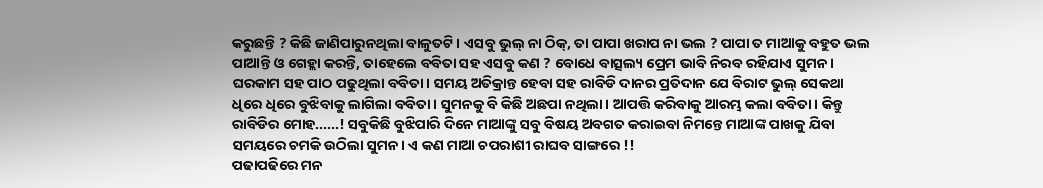କରୁଛନ୍ତି ? କିଛି ଜାଣିପାରୁନଥିଲା ବାଳୁତଟି। ଏସବୁ ଭୁଲ୍ ନା ଠିକ୍, ତା ପାପା ଖରାପ ନା ଭଲ ? ପାପା ତ ମାଆକୁ ବହୁତ ଭଲ ପାଆନ୍ତି ଓ ଗେହ୍ଲା କରନ୍ତି, ତାହେଲେ ବବିତା ସହ ଏସବୁ କଣ ? ବୋଧେ ବାତ୍ସଲ୍ୟ ପ୍ରେମ ଭାବି ନିରବ ରହିଯାଏ ସୁମନ।
ଘରକାମ ସହ ପାଠ ପଢୁଥିଲା ବବିତା। ସମୟ ଅତିକ୍ରାନ୍ତ ହେବା ସହ ରାବିଡି ଦାନର ପ୍ରତିଦାନ ଯେ ବିରାଟ ଭୁଲ୍ ସେକଥା ଧିରେ ଧିରେ ବୁଝିବାକୁ ଲାଗିଲା ବବିତା। ସୁମନକୁ ବି କିଛି ଅଛପା ନଥିଲା। ଆପତ୍ତି କରିବାକୁ ଆରମ୍ଭ କଲା ବବିତା। କିନ୍ତୁ ରାବିଡିର ମୋହ......! ସବୁକିଛି ବୁଝିପାରି ଦିନେ ମାଆଙ୍କୁ ସବୁ ବିଷୟ ଅବଗତ କରାଇବା ନିମନ୍ତେ ମାଆଙ୍କ ପାଖକୁ ଯିବା ସମୟରେ ଚମକି ଉଠିଲା ସୁମନ। ଏ କଣ ମାଆ ଚପରାଶୀ ରାଘବ ସାଙ୍ଗରେ !!
ପଢାପଢିରେ ମନ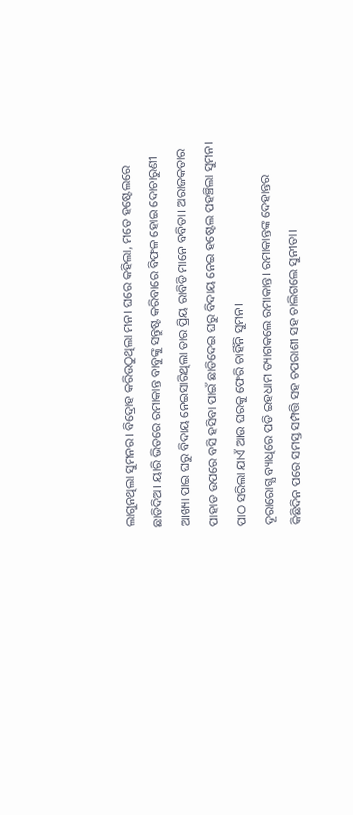ଲାଗୁନଥିଲା ସୁମନର। ବିଦ୍ରୋହ କରିଉଠୁଥିଲା ମନ। ଘରେ କହିଲା, ମତେ ହଷ୍ଟେଲରେ ଛାଡିଦିଅ। ୟାରି ଭିତରେ ରମାକାନ୍ତ ବାବୁଙ୍କୁ ସନ୍ତୁଷ୍ଟ କରିବାରେ ବିଫଳ ହୋଇ ଦୋଚାରୁଣୀ ଆଖ୍ୟା ପାଇ ଘରୁ ବିଦାୟ ନେଇସାରିଥିଲା ତାର ପ୍ରିୟ ରାବିଡି ମାନେ ବବିତା। ଅରାଜକତାର ପାହାଡ ଉପରେ ବସି ହସିବା ପାଇଁ ଛାଡିଦେଇ ଘରୁ ବିଦାୟ ନେଇ ହଷ୍ଟେଲ ପହଞ୍ଚିଲା ସୁମନ। ପାଠ ସରିଲା ଯାଏଁ ଆଉ ଘରକୁ ଫେରି ଚାହିଁନି ସୁମନ।
ଦୂରାରୋଗ୍ଯ ବ୍ୟାଧିରେ ପଡି ଇହଧାମ ତ୍ୟାଗକଲେ ରମାକାନ୍ତ। ରମାକାନ୍ତଙ୍କ ଦେହାନ୍ତର କିଛିଦିନ ପରେ ସମସ୍ତ ସମ୍ପତ୍ତି ସହ ଚପରାଶୀ ସହ ଚାଲିଗଲେ ସୁନୀତା।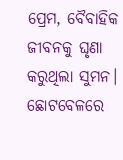ପ୍ରେମ, ବୈବାହିକ ଜୀବନକୁ ଘୃଣା କରୁଥିଲା ସୁମନ। ଛୋଟବେଳରେ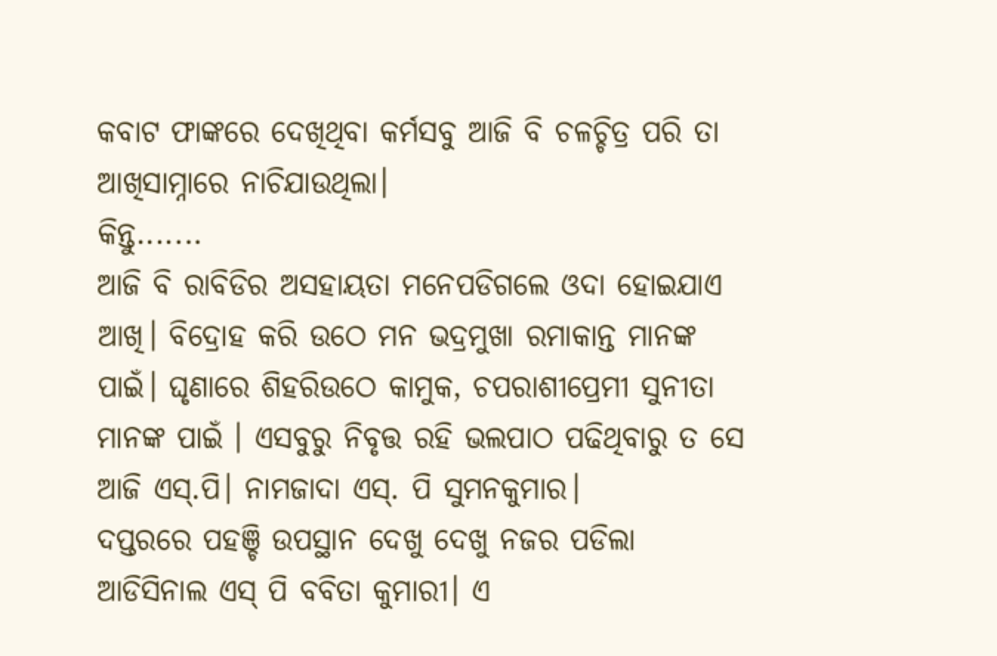କବାଟ ଫାଙ୍କରେ ଦେଖିଥିବା କର୍ମସବୁ ଆଜି ବି ଚଳଚ୍ଚିତ୍ର ପରି ତା ଆଖିସାମ୍ନାରେ ନାଚିଯାଉଥିଲା।
କିନ୍ତୁ.......
ଆଜି ବି ରାବିଡିର ଅସହାୟତା ମନେପଡିଗଲେ ଓଦା ହୋଇଯାଏ ଆଖି। ବିଦ୍ରୋହ କରି ଉଠେ ମନ ଭଦ୍ରମୁଖା ରମାକାନ୍ତ ମାନଙ୍କ ପାଇଁ। ଘୃଣାରେ ଶିହରିଉଠେ କାମୁକ, ଚପରାଶୀପ୍ରେମୀ ସୁନୀତା ମାନଙ୍କ ପାଇଁ । ଏସବୁରୁ ନିବୃତ୍ତ ରହି ଭଲପାଠ ପଢିଥିବାରୁ ତ ସେ ଆଜି ଏସ୍.ପି। ନାମଜାଦା ଏସ୍. ପି ସୁମନକୁମାର।
ଦପ୍ତରରେ ପହଞ୍ଚି ଉପସ୍ଥାନ ଦେଖୁ ଦେଖୁ ନଜର ପଡିଲା ଆଡିସିନାଲ ଏସ୍ ପି ବବିତା କୁମାରୀ। ଏ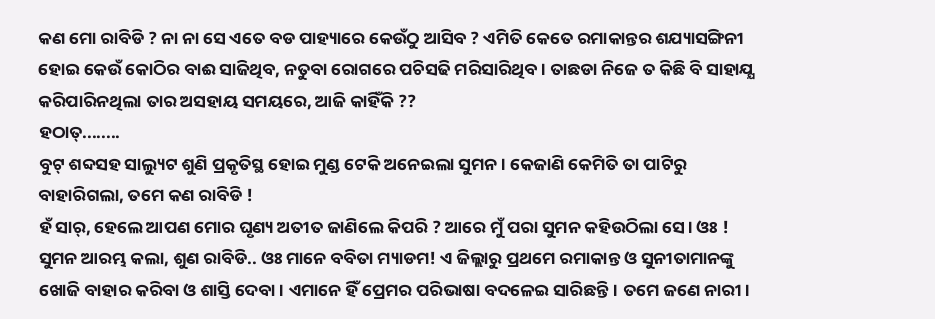କଣ ମୋ ରାବିଡି ? ନା ନା ସେ ଏତେ ବଡ ପାହ୍ୟାରେ କେଉଁଠୁ ଆସିବ ? ଏମିତି କେତେ ରମାକାନ୍ତର ଶଯ୍ୟାସଙ୍ଗିନୀ ହୋଇ କେଉଁ କୋଠିର ବାଈ ସାଜିଥିବ, ନତୁବା ରୋଗରେ ପଚିସଢି ମରିସାରିଥିବ। ତାଛଡା ନିଜେ ତ କିଛି ବି ସାହାଯ୍ଯ କରିପାରିନଥିଲା ତାର ଅସହାୟ ସମୟରେ, ଆଜି କାହିଁକି ??
ହଠାତ୍........
ବୁଟ୍ ଶବ୍ଦସହ ସାଲ୍ୟୁଟ ଶୁଣି ପ୍ରକୃତିସ୍ଥ ହୋଇ ମୁଣ୍ଡ ଟେକି ଅନେଇଲା ସୁମନ। କେଜାଣି କେମିତି ତା ପାଟିରୁ ବାହାରିଗଲା, ତମେ କଣ ରାବିଡି !
ହଁ ସାର୍, ହେଲେ ଆପଣ ମୋର ଘୃଣ୍ୟ ଅତୀତ ଜାଣିଲେ କିପରି ? ଆରେ ମୁଁ ପରା ସୁମନ କହିଉଠିଲା ସେ। ଓଃ ! ସୁମନ ଆରମ୍ଭ କଲା, ଶୁଣ ରାବିଡି.. ଓଃ ମାନେ ବବିତା ମ୍ୟାଡମ! ଏ ଜିଲ୍ଲାରୁ ପ୍ରଥମେ ରମାକାନ୍ତ ଓ ସୁନୀତାମାନଙ୍କୁ ଖୋଜି ବାହାର କରିବା ଓ ଶାସ୍ତି ଦେବା। ଏମାନେ ହିଁ ପ୍ରେମର ପରିଭାଷା ବଦଳେଇ ସାରିଛନ୍ତି। ତମେ ଜଣେ ନାରୀ।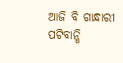ଆଜି ବି ଗାନ୍ଧାରୀ ପଟିବାନ୍ଧି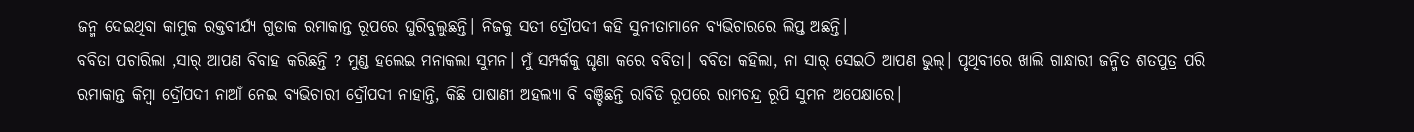ଜନ୍ମ ଦେଇଥିବା କାମୁକ ରକ୍ତବୀର୍ଯ୍ୟ ଗୁଡାକ ରମାକାନ୍ତ ରୂପରେ ଘୁରିବୁଲୁଛନ୍ତି। ନିଜକୁ ସତୀ ଦ୍ରୌପଦୀ କହି ସୁନୀତାମାନେ ବ୍ୟଭିଚାରରେ ଲିପ୍ତ ଅଛନ୍ତି।
ବବିତା ପଚାରିଲା ,ସାର୍ ଆପଣ ବିବାହ କରିଛନ୍ତି ? ମୁଣ୍ଡ ହଲେଇ ମନାକଲା ସୁମନ। ମୁଁ ସମ୍ପର୍କକୁ ଘୃଣା କରେ ବବିତା। ବବିତା କହିଲା, ନା ସାର୍ ସେଇଠି ଆପଣ ଭୁଲ୍। ପୃଥିବୀରେ ଖାଲି ଗାନ୍ଧାରୀ ଜନ୍ମିତ ଶତପୁତ୍ର ପରି ରମାକାନ୍ତ କିମ୍ୱା ଦ୍ରୌପଦୀ ନାଆଁ ନେଇ ବ୍ୟଭିଚାରୀ ଦ୍ରୌପଦୀ ନାହାନ୍ତି, କିଛି ପାଷାଣୀ ଅହଲ୍ୟା ବି ବଞ୍ଚିଛନ୍ତି ରାବିଡି ରୂପରେ ରାମଚନ୍ଦ୍ର ରୂପି ସୁମନ ଅପେକ୍ଷାରେ।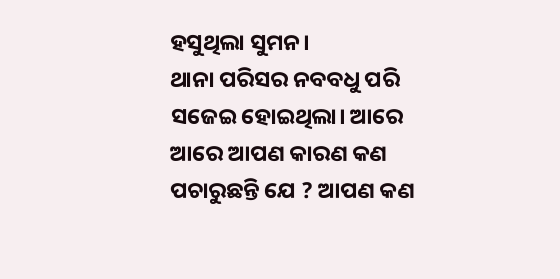ହସୁଥିଲା ସୁମନ।
ଥାନା ପରିସର ନବବଧୁ ପରି ସଜେଇ ହୋଇଥିଲା। ଆରେ ଆରେ ଆପଣ କାରଣ କଣ ପଚାରୁଛନ୍ତି ଯେ ? ଆପଣ କଣ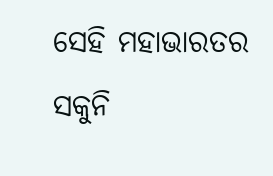ସେହି ମହାଭାରତର ସକୁନି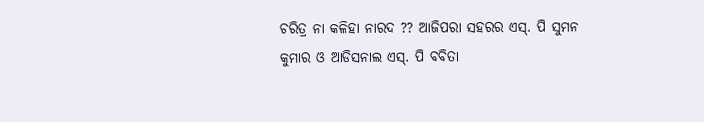ଚରିତ୍ର ନା କଳିହା ନାରଦ ?? ଆଜିପରା ସହରର ଏସ୍. ପି ସୁମନ କୁମାର ଓ ଆଡିସନାଲ ଏସ୍. ପି ବବିତା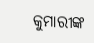କୁମାରୀଙ୍କ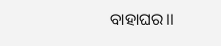ବାହାଘର।।